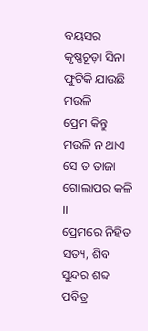ବୟସର କୃଷ୍ଣଚୂଡ଼ା ସିନା
ଫୁଟିକି ଯାଉଛି ମଉଳି
ପ୍ରେମ କିନ୍ତୁ ମଉଳି ନ ଥାଏ
ସେ ତ ତାଜା ଗୋଲାପର କଳି ।।
ପ୍ରେମରେ ନିହିତ ସତ୍ୟ, ଶିବ
ସୁନ୍ଦର ଶବ୍ଦ ପବିତ୍ର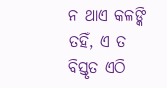ନ ଥାଏ କଳଙ୍କି ତହିଁ, ଏ ତ
ବିସ୍ତୃତ ଏଠି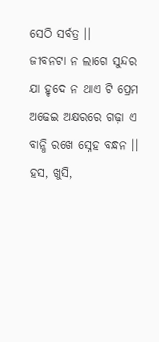ସେଠି ସର୍ବତ୍ର ।।
ଜୀବନଟା ନ ଲାଗେ ସୁନ୍ଦର
ଯା ହୃଦେ ନ ଥାଏ ଟି ପ୍ରେମ
ଅଢେଇ ଅକ୍ଷରରେ ଗଢ଼ା ଏ
ବାନ୍ଧି ରଖେ ସ୍ନେହ ବନ୍ଧନ ।।
ହସ, ଖୁସି,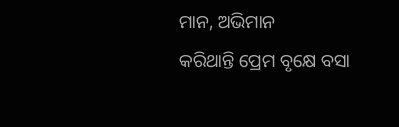ମାନ, ଅଭିମାନ
କରିଥାନ୍ତି ପ୍ରେମ ବୃକ୍ଷେ ବସା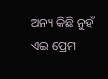ଅନ୍ୟ କିଛି ନୁହଁ ଏଇ ପ୍ରେମ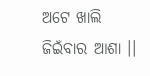ଅଟେ ଖାଲି ଜିଇଁବାର ଆଶା ।।